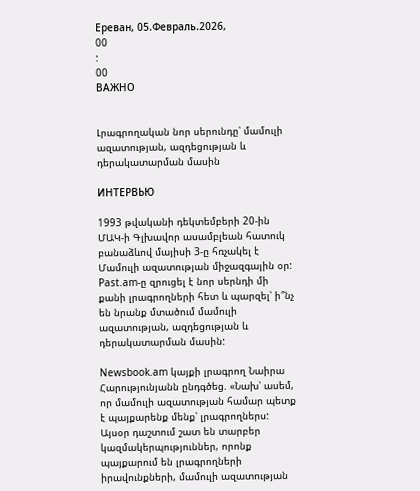Ереван, 05.Февраль.2026,
00
:
00
ВАЖНО


Լրագրողական նոր սերունդը՝ մամուլի ազատության, ազդեցության և դերակատարման մասին

ИНТЕРВЬЮ

1993 թվականի դեկտեմբերի 20-ին ՄԱԿ-ի Գլխավոր ասամբլեան հատուկ բանաձևով մայիսի 3-ը հռչակել է Մամուլի ազատության միջազգային օր: Past.am-ը զրուցել է նոր սերնդի մի քանի լրագրողների հետ և պարզել՝ ի՞նչ են նրանք մտածում մամուլի ազատության, ազդեցության և դերակատարման մասին:

Newsbook.am կայքի լրագրող Նաիրա Հարությունյանն ընդգծեց. «Նախ՝ ասեմ, որ մամուլի ազատության համար պետք է պայքարենք մենք՝ լրագրողներս: Այսօր դաշտում շատ են տարբեր կազմակերպություններ, որոնք պայքարում են լրագրողների իրավունքների, մամուլի ազատության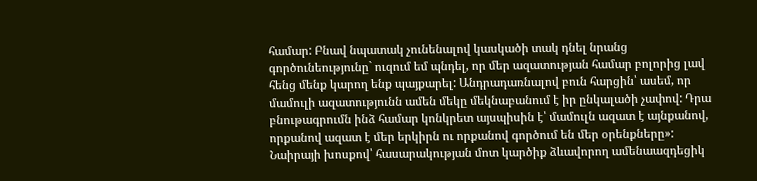համար: Բնավ նպատակ չունենալով կասկածի տակ դնել նրանց գործունեությունը` ուզում եմ պնդել, որ մեր ազատության համար բոլորից լավ հենց մենք կարող ենք պայքարել: Անդրադառնալով բուն հարցին՝ ասեմ, որ մամուլի ազատությունն ամեն մեկը մեկնաբանում է իր ընկալածի չափով: Դրա բնութագրումն ինձ համար կոնկրետ այսպիսին է՝ մամուլն ազատ է այնքանով, որքանով ազատ է մեր երկիրն ու որքանով գործում են մեր օրենքները»: Նաիրայի խոսքով՝ հասարակության մոտ կարծիք ձևավորող ամենաազդեցիկ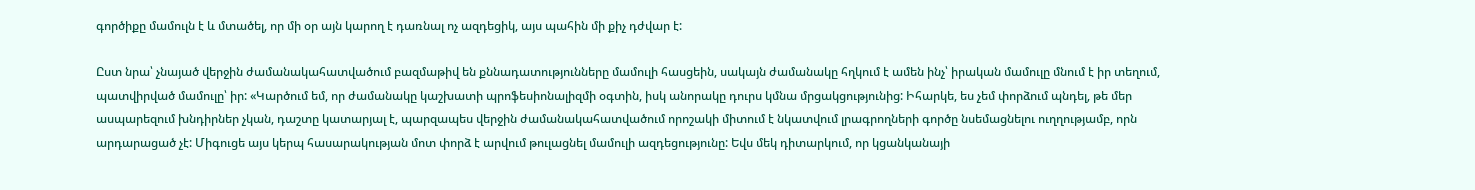գործիքը մամուլն է և մտածել, որ մի օր այն կարող է դառնալ ոչ ազդեցիկ, այս պահին մի քիչ դժվար է:

Ըստ նրա՝ չնայած վերջին ժամանակահատվածում բազմաթիվ են քննադատությունները մամուլի հասցեին, սակայն ժամանակը հղկում է ամեն ինչ՝ իրական մամուլը մնում է իր տեղում, պատվիրված մամուլը՝ իր: «Կարծում եմ, որ ժամանակը կաշխատի պրոֆեսիոնալիզմի օգտին, իսկ անորակը դուրս կմնա մրցակցությունից: Իհարկե, ես չեմ փորձում պնդել, թե մեր ասպարեզում խնդիրներ չկան, դաշտը կատարյալ է, պարզապես վերջին ժամանակահատվածում որոշակի միտում է նկատվում լրագրողների գործը նսեմացնելու ուղղությամբ, որն արդարացած չէ: Միգուցե այս կերպ հասարակության մոտ փորձ է արվում թուլացնել մամուլի ազդեցությունը: Եվս մեկ դիտարկում, որ կցանկանայի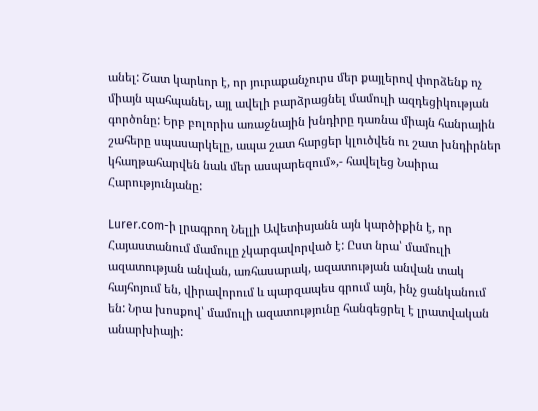անել: Շատ կարևոր է, որ յուրաքանչուրս մեր քայլերով փորձենք ոչ միայն պահպանել, այլ ավելի բարձրացնել մամուլի ազդեցիկության գործոնը: Երբ բոլորիս առաջնային խնդիրը դառնա միայն հանրային շահերը սպասարկելը, ապա շատ հարցեր կլուծվեն ու շատ խնդիրներ կհաղթահարվեն նաև մեր ասպարեզում»,- հավելեց Նաիրա Հարությունյանը:

Lurer.com-ի լրագրող Նելլի Ավետիսյանն այն կարծիքին է, որ Հայաստանում մամուլը չկարգավորված է: Ըստ նրա՝ մամուլի ազատության անվան, առհասարակ, ազատության անվան տակ հայհոյում են, վիրավորում և պարզապես գրում այն, ինչ ցանկանում են: Նրա խոսքով՝ մամուլի ազատությունը հանգեցրել է լրատվական անարխիայի: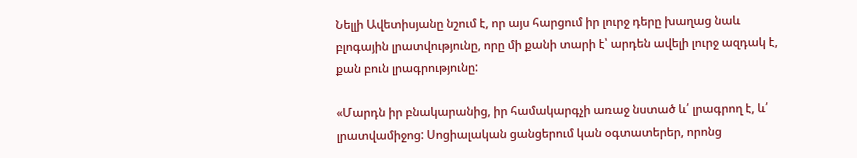Նելլի Ավետիսյանը նշում է, որ այս հարցում իր լուրջ դերը խաղաց նաև բլոգային լրատվությունը, որը մի քանի տարի է՝ արդեն ավելի լուրջ ազդակ է, քան բուն լրագրությունը:

«Մարդն իր բնակարանից, իր համակարգչի առաջ նստած և՛ լրագրող է, և՛ լրատվամիջոց: Սոցիալական ցանցերում կան օգտատերեր, որոնց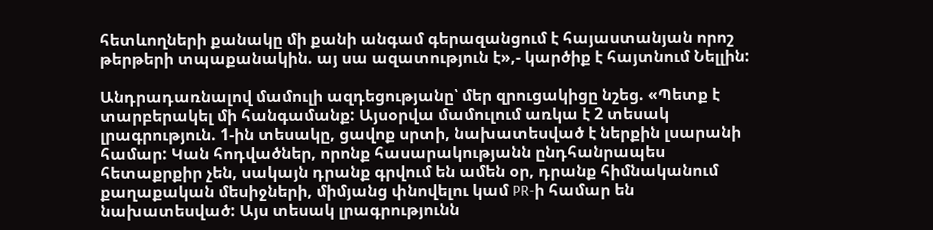հետևողների քանակը մի քանի անգամ գերազանցում է հայաստանյան որոշ թերթերի տպաքանակին. այ սա ազատություն է»,- կարծիք է հայտնում Նելլին:

Անդրադառնալով մամուլի ազդեցությանը՝ մեր զրուցակիցը նշեց. «Պետք է տարբերակել մի հանգամանք: Այսօրվա մամուլում առկա է 2 տեսակ լրագրություն. 1-ին տեսակը, ցավոք սրտի, նախատեսված է ներքին լսարանի համար: Կան հոդվածներ, որոնք հասարակությանն ընդհանրապես հետաքրքիր չեն, սակայն դրանք գրվում են ամեն օր, դրանք հիմնականում քաղաքական մեսիջների, միմյանց փնովելու կամ PR-ի համար են նախատեսված: Այս տեսակ լրագրությունն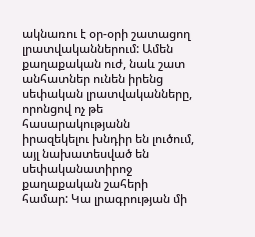ակնառու է օր-օրի շատացող լրատվականներում: Ամեն քաղաքական ուժ, նաև շատ անհատներ ունեն իրենց սեփական լրատվականները, որոնցով ոչ թե հասարակությանն իրազեկելու խնդիր են լուծում, այլ նախատեսված են սեփականատիրոջ քաղաքական շահերի համար: Կա լրագրության մի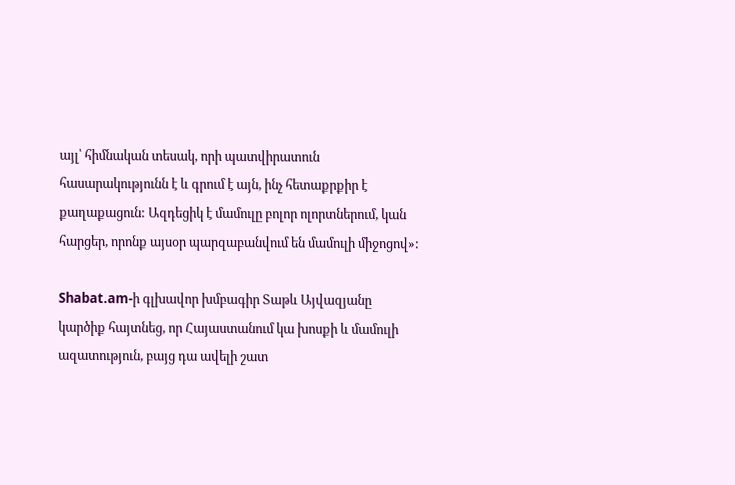այլ՝ հիմնական տեսակ, որի պատվիրատուն հասարակությունն է և գրում է այն, ինչ հետաքրքիր է քաղաքացուն: Ազդեցիկ է մամուլը բոլոր ոլորտներում, կան հարցեր, որոնք այսօր պարզաբանվում են մամուլի միջոցով»:

Shabat.am-ի գլխավոր խմբագիր Տաթև Այվազյանը կարծիք հայտնեց, որ Հայաստանում կա խոսքի և մամուլի ազատություն, բայց դա ավելի շատ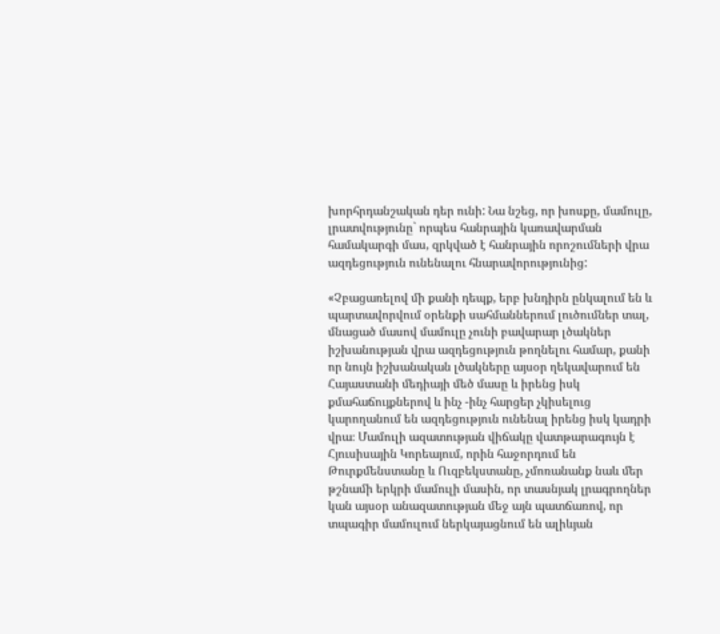խորհրդանշական դեր ունի: Նա նշեց, որ խոսքը, մամուլը, լրատվությունը` որպես հանրային կառավարման համակարգի մաս, զրկված է հանրային որոշումների վրա ազդեցություն ունենալու հնարավորությունից:

«Չբացառելով մի քանի դեպք, երբ խնդիրն ընկալում են և պարտավորվում օրենքի սահմաններում լուծումներ տալ, մնացած մասով մամուլը չունի բավարար լծակներ իշխանության վրա ազդեցություն թողնելու համար, քանի որ նույն իշխանական լծակները այսօր ղեկավարում են Հայաստանի մեդիայի մեծ մասը և իրենց իսկ քմահաճույքներով և ինչ -ինչ հարցեր չկիսելուց կարողանում են ազդեցություն ունենալ իրենց իսկ կադրի վրա։ Մամուլի ազատության վիճակը վատթարագույն է Հյուսիսային Կորեայում, որին հաջորդում են Թուրքմենստանը և Ուզբեկստանը, չմոռանանք նաև մեր թշնամի երկրի մամուլի մասին, որ տասնյակ լրագրողներ կան այսօր անազատության մեջ այն պատճառով, որ տպագիր մամուլում ներկայացնում են ալիևյան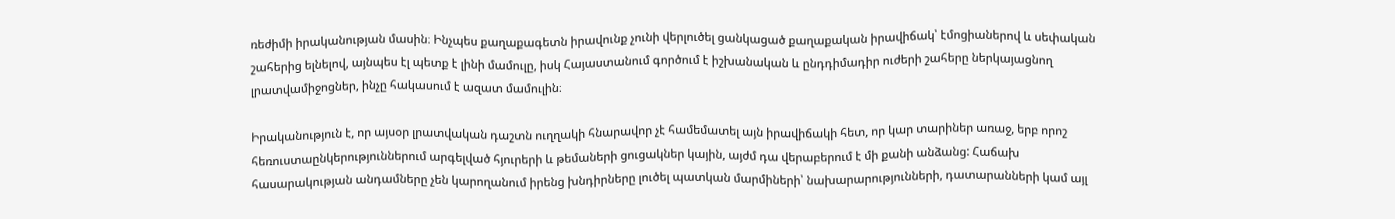ռեժիմի իրականության մասին։ Ինչպես քաղաքագետն իրավունք չունի վերլուծել ցանկացած քաղաքական իրավիճակ՝ էմոցիաներով և սեփական շահերից ելնելով, այնպես էլ պետք է լինի մամուլը, իսկ Հայաստանում գործում է իշխանական և ընդդիմադիր ուժերի շահերը ներկայացնող լրատվամիջոցներ, ինչը հակասում է ազատ մամուլին։

Իրականություն է, որ այսօր լրատվական դաշտն ուղղակի հնարավոր չէ համեմատել այն իրավիճակի հետ, որ կար տարիներ առաջ, երբ որոշ հեռուստաընկերություններում արգելված հյուրերի և թեմաների ցուցակներ կային, այժմ դա վերաբերում է մի քանի անձանց: Հաճախ հասարակության անդամները չեն կարողանում իրենց խնդիրները լուծել պատկան մարմիների՝ նախարարությունների, դատարանների կամ այլ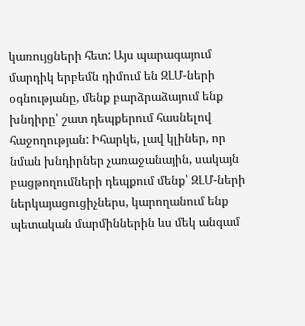կառույցների հետ: Այս պարագայում մարդիկ երբեմն դիմում են ԶԼՄ-ների օգնությանը, մենք բարձրաձայում ենք խնդիրը՝ շատ դեպքերում հասնելով հաջողության: Իհարկե, լավ կլիներ, որ նման խնդիրներ չառաջանային, սակայն բացթողումների դեպքում մենք՝ ԶԼՄ-ների ներկայացուցիչներս, կարողանում ենք պետական մարմիններին ևս մեկ անգամ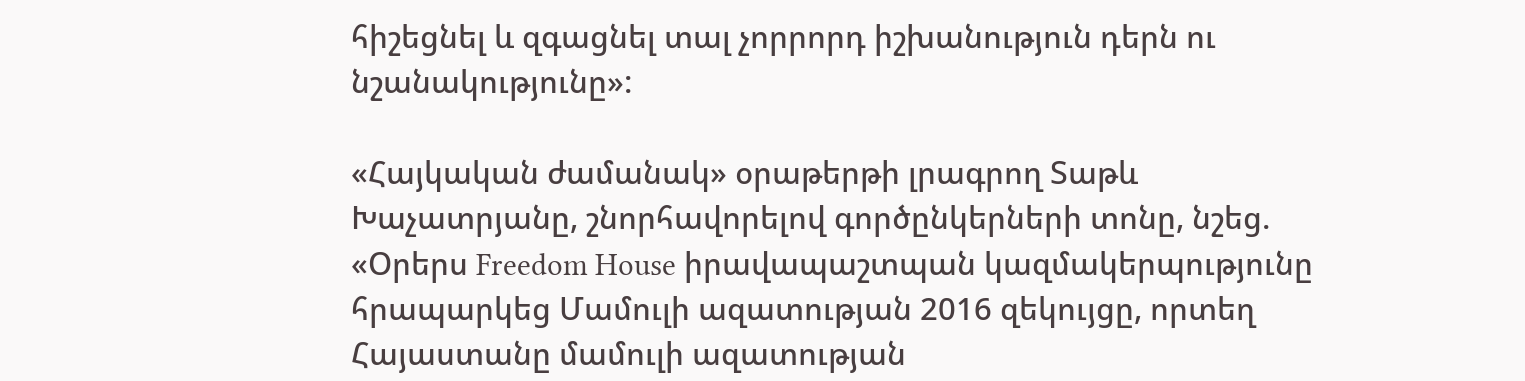հիշեցնել և զգացնել տալ չորրորդ իշխանություն դերն ու նշանակությունը»:

«Հայկական ժամանակ» օրաթերթի լրագրող Տաթև Խաչատրյանը, շնորհավորելով գործընկերների տոնը, նշեց. «Օրերս Freedom House իրավապաշտպան կազմակերպությունը հրապարկեց Մամուլի ազատության 2016 զեկույցը, որտեղ Հայաստանը մամուլի ազատության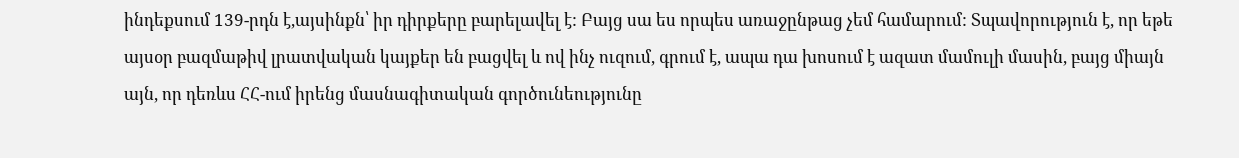ինդեքսում 139-րդն է,այսինքն՝ իր դիրքերը բարելավել է: Բայց սա ես որպես առաջընթաց չեմ համարում: Տպավորություն է, որ եթե այսօր բազմաթիվ լրատվական կայքեր են բացվել և ով ինչ ուզում, գրում է, ապա դա խոսում է ազատ մամուլի մասին, բայց միայն այն, որ դեռևս ՀՀ-ում իրենց մասնագիտական գործունեությունը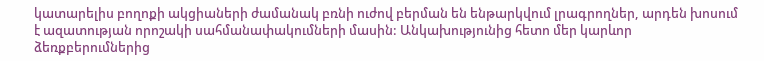կատարելիս բողոքի ակցիաների ժամանակ բռնի ուժով բերման են ենթարկվում լրագրողներ, արդեն խոսում է ազատության որոշակի սահմանափակումների մասին: Անկախությունից հետո մեր կարևոր ձեռքբերումներից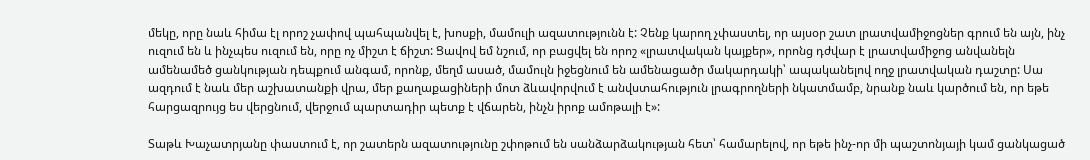մեկը, որը նաև հիմա էլ որոշ չափով պահպանվել է, խոսքի, մամուլի ազատությունն է: Չենք կարող չփաստել, որ այսօր շատ լրատվամիջոցներ գրում են այն, ինչ ուզում են և ինչպես ուզում են, որը ոչ միշտ է ճիշտ: Ցավով եմ նշում, որ բացվել են որոշ «լրատվական կայքեր», որոնց դժվար է լրատվամիջոց անվանելն ամենամեծ ցանկության դեպքում անգամ, որոնք, մեղմ ասած, մամուլն իջեցնում են ամենացածր մակարդակի՝ ապականելով ողջ լրատվական դաշտը: Սա ազդում է նաև մեր աշխատանքի վրա, մեր քաղաքացիների մոտ ձևավորվում է անվստահություն լրագրողների նկատմամբ, նրանք նաև կարծում են, որ եթե հարցազրույց ես վերցնում, վերջում պարտադիր պետք է վճարեն, ինչն իրոք ամոթալի է»:

Տաթև Խաչատրյանը փաստում է, որ շատերն ազատությունը շփոթում են սանձարձակության հետ՝ համարելով, որ եթե ինչ-որ մի պաշտոնյայի կամ ցանկացած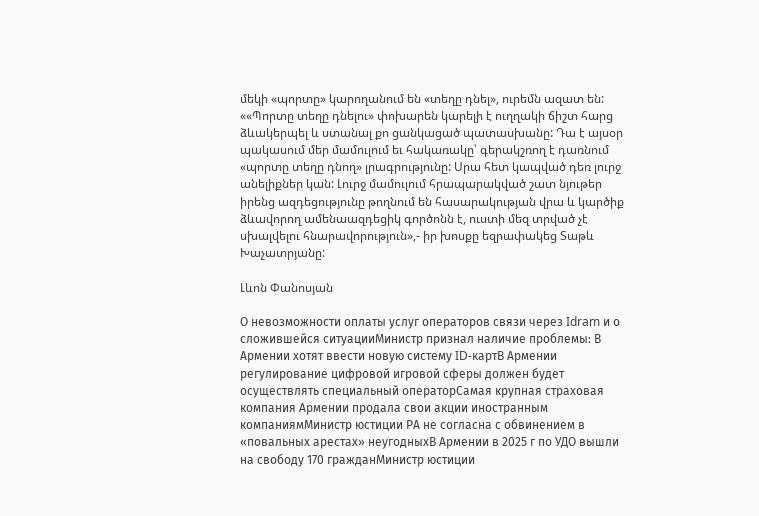մեկի «պորտը» կարողանում են «տեղը դնել», ուրեմն ազատ են: ««Պորտը տեղը դնելու» փոխարեն կարելի է ուղղակի ճիշտ հարց ձևակերպել և ստանալ քո ցանկացած պատասխանը: Դա է այսօր պակասում մեր մամուլում եւ հակառակը՝ գերակշռող է դառնում «պորտը տեղը դնող» լրագրությունը: Սրա հետ կապված դեռ լուրջ անելիքներ կան: Լուրջ մամուլում հրապարակված շատ նյութեր իրենց ազդեցությունը թողնում են հասարակության վրա և կարծիք ձևավորող ամենաազդեցիկ գործոնն է, ուստի մեզ տրված չէ սխալվելու հնարավորություն»,- իր խոսքը եզրափակեց Տաթև Խաչատրյանը:

Լևոն Փանոսյան

О невозможности оплаты услуг операторов связи через Idram и о сложившейся ситуацииМинистр признал наличие проблемы: В Армении хотят ввести новую систему ID-картВ Армении регулирование цифровой игровой сферы должен будет осуществлять специальный операторСамая крупная страховая компания Армении продала свои акции иностранным компаниямМинистр юстиции РА не согласна с обвинением в «повальных арестах» неугодныхВ Армении в 2025 г по УДО вышли на свободу 170 гражданМинистр юстиции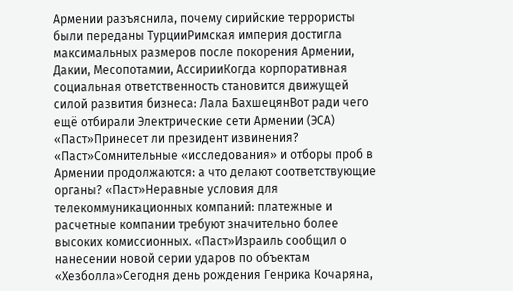Армении разъяснила, почему сирийские террористы были переданы ТурцииРимская империя достигла максимальных размеров после покорения Армении, Дакии, Месопотамии, АссирииКогда корпоративная социальная ответственность становится движущей силой развития бизнеса: Лала БахшецянВот ради чего ещё отбирали Электрические сети Армении (ЭСА) «Паст»Принесет ли президент извинения? «Паст»Сомнительные «исследования» и отборы проб в Армении продолжаются: а что делают соответствующие органы? «Паст»Неравные условия для телекоммуникационных компаний: платежные и расчетные компании требуют значительно более высоких комиссионных. «Паст»Израиль сообщил о нанесении новой серии ударов по объектам «Хезболла»Сегодня день рождения Генрика Кочаряна,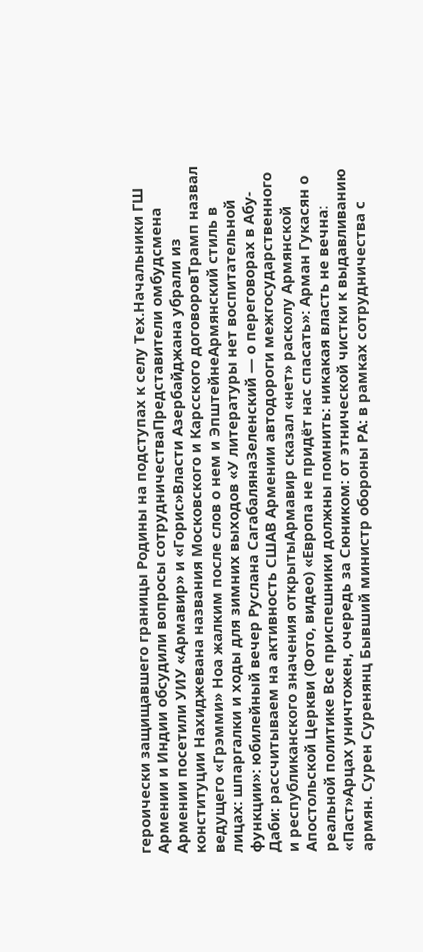героически защищавшего границы Родины на подступах к селу Тех.Начальники ГШ Армении и Индии обсудили вопросы сотрудничестваПредставители омбудсмена Армении посетили УИУ «Армавир» и «Горис»Власти Азербайджана убрали из конституции Нахиджевана названия Московского и Карсского договоровТрамп назвал ведущего «Грэмми» Ноа жалким после слов о нем и ЭпштейнеАрмянский стиль в лицах: шпаргалки и ходы для зимних выходов «У литературы нет воспитательной функции»: юбилейный вечер Руслана СагабалянаЗеленский — о переговорах в Абу-Даби: рассчитываем на активность СШАВ Армении автодороги межгосударственного и республиканского значения открытыАрмавир сказал «нет» расколу Армянской Апостольской Церкви (Фото, видео) «Европа не придёт нас спасать»: Арман Гукасян о реальной политике Все приспешники должны помнить: никакая власть не вечна։ «Паст»Арцах уничтожен, очередь за Сюником: от этнической чистки к выдавливанию армян. Сурен Суренянц Бывший министр обороны РА: в рамках сотрудничества с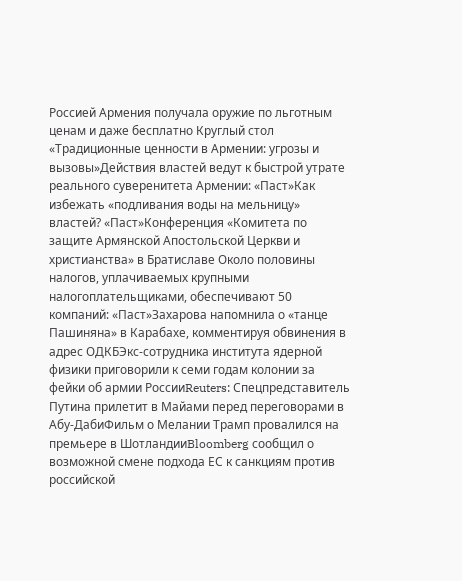Россией Армения получала оружие по льготным ценам и даже бесплатно Круглый стол «Традиционные ценности в Армении: угрозы и вызовы»Действия властей ведут к быстрой утрате реального суверенитета Армении: «Паст»Как избежать «подливания воды на мельницу» властей? «Паст»Конференция «Комитета по защите Армянской Апостольской Церкви и христианства» в Братиславе Около половины налогов, уплачиваемых крупными налогоплательщиками, обеспечивают 50 компаний: «Паст»Захарова напомнила о «танце Пашиняна» в Карабахе, комментируя обвинения в адрес ОДКБЭкс-сотрудника института ядерной физики приговорили к семи годам колонии за фейки об армии РоссииReuters: Спецпредставитель Путина прилетит в Майами перед переговорами в Абу-ДабиФильм о Мелании Трамп провалился на премьере в ШотландииBloomberg сообщил о возможной смене подхода ЕС к санкциям против российской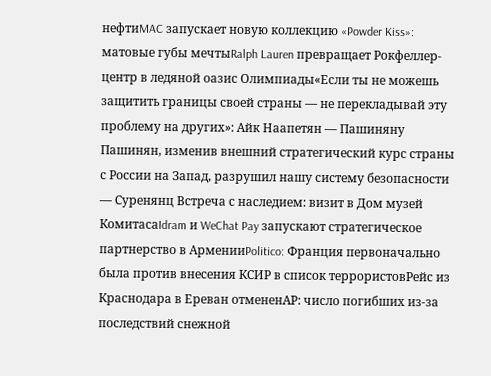нефтиMAC запускает новую коллекцию «Powder Kiss»: матовые губы мечтыRalph Lauren превращает Рокфеллер-центр в ледяной оазис Олимпиады«Если ты не можешь защитить границы своей страны — не перекладывай эту проблему на других»: Айк Наапетян — Пашиняну Пашинян, изменив внешний стратегический курс страны с России на Запад, разрушил нашу систему безопасности — Суренянц Встреча с наследием: визит в Дом музей КомитасаIdram и WeChat Pay запускают стратегическое партнерство в АрменииPolitico: Франция первоначально была против внесения КСИР в список террористовРейс из Краснодара в Ереван отмененAP: число погибших из-за последствий снежной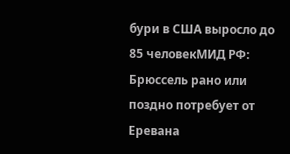бури в США выросло до 85 человекМИД РФ: Брюссель рано или поздно потребует от Еревана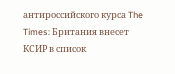антироссийского курса The Times: Британия внесет КСИР в список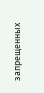запрещенных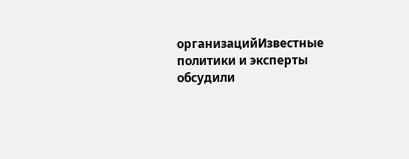организацийИзвестные политики и эксперты обсудили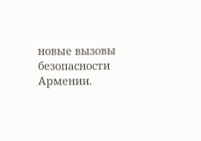новые вызовы безопасности Армении.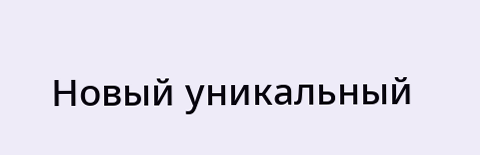Новый уникальный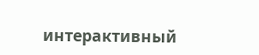интерактивный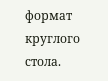формат круглого стола.